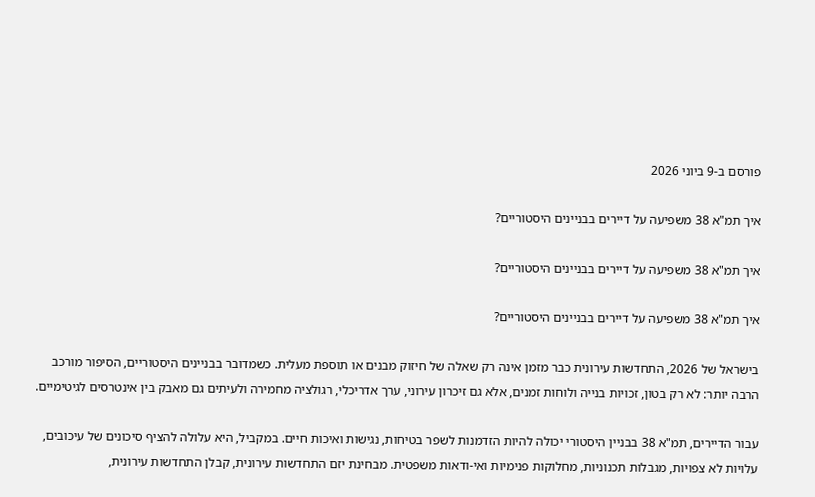פורסם ב-9 ביוני 2026

איך תמ"א 38 משפיעה על דיירים בבניינים היסטוריים?

איך תמ"א 38 משפיעה על דיירים בבניינים היסטוריים?

איך תמ"א 38 משפיעה על דיירים בבניינים היסטוריים?

בישראל של 2026, התחדשות עירונית כבר מזמן אינה רק שאלה של חיזוק מבנים או תוספת מעלית. כשמדובר בבניינים היסטוריים, הסיפור מורכב הרבה יותר: לא רק בטון, זכויות בנייה ולוחות זמנים, אלא גם זיכרון עירוני, ערך אדריכלי, רגולציה מחמירה ולעיתים גם מאבק בין אינטרסים לגיטימיים.

עבור הדיירים, תמ"א 38 בבניין היסטורי יכולה להיות הזדמנות לשפר בטיחות, נגישות ואיכות חיים. במקביל, היא עלולה להציף סיכונים של עיכובים, עלויות לא צפויות, מגבלות תכנוניות, מחלוקות פנימיות ואי-ודאות משפטית. מבחינת יזם התחדשות עירונית, קבלן התחדשות עירונית,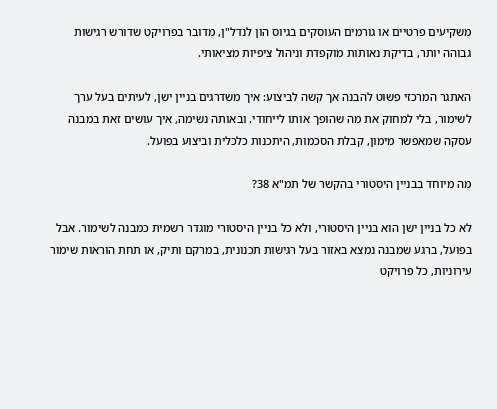משקיעים פרטיים או גורמים העוסקים בגיוס הון לנדל"ן, מדובר בפרויקט שדורש רגישות גבוהה יותר, בדיקת נאותות מוקפדת וניהול ציפיות מציאותי.

האתגר המרכזי פשוט להבנה אך קשה לביצוע: איך משדרגים בניין ישן, לעיתים בעל ערך לשימור, בלי למחוק את מה שהופך אותו לייחודי. ובאותה נשימה, איך עושים זאת במבנה עסקה שמאפשר מימון, קבלת הסכמות, היתכנות כלכלית וביצוע בפועל.

מה מיוחד בבניין היסטורי בהקשר של תמ"א 38?

לא כל בניין ישן הוא בניין היסטורי, ולא כל בניין היסטורי מוגדר רשמית כמבנה לשימור. אבל בפועל, ברגע שמבנה נמצא באזור בעל רגישות תכנונית, במרקם ותיק, או תחת הוראות שימור עירוניות, כל פרויקט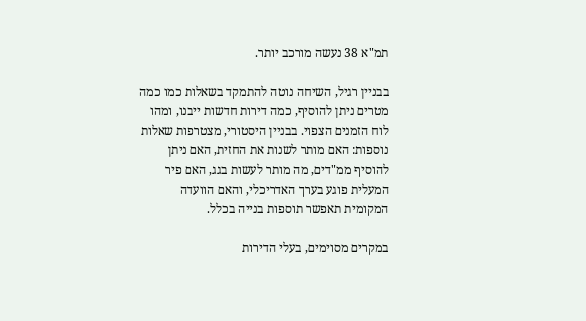תמ"א 38 נעשה מורכב יותר.

בבניין רגיל, השיחה נוטה להתמקד בשאלות כמו כמה מטרים ניתן להוסיף, כמה דירות חדשות ייבנו, ומהו לוח הזמנים הצפוי. בבניין היסטורי, מצטרפות שאלות נוספות: האם מותר לשנות את החזית, האם ניתן להוסיף ממ"דים, מה מותר לעשות בגג, האם פיר המעלית פוגע בערך האדריכלי, והאם הוועדה המקומית תאפשר תוספות בנייה בכלל.

במקרים מסוימים, בעלי הדירות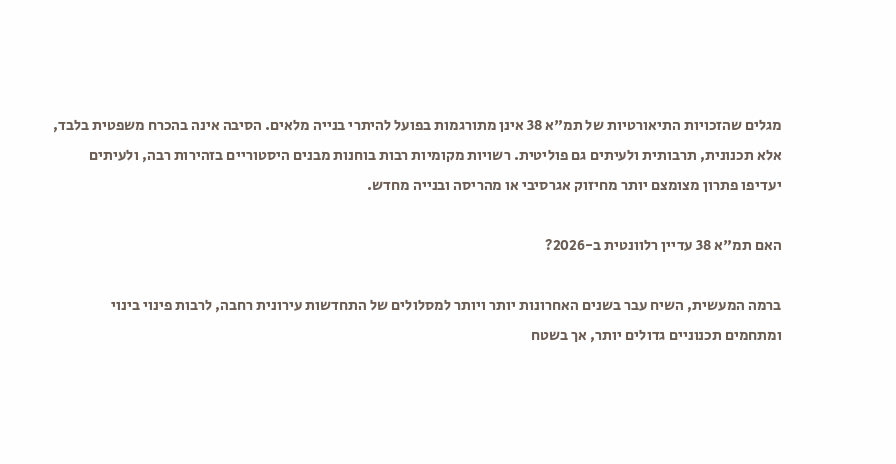מגלים שהזכויות התיאורטיות של תמ"א 38 אינן מתורגמות בפועל להיתרי בנייה מלאים. הסיבה אינה בהכרח משפטית בלבד, אלא תכנונית, תרבותית ולעיתים גם פוליטית. רשויות מקומיות רבות בוחנות מבנים היסטוריים בזהירות רבה, ולעיתים יעדיפו פתרון מצומצם יותר מחיזוק אגרסיבי או מהריסה ובנייה מחדש.

האם תמ"א 38 עדיין רלוונטית ב-2026?

ברמה המעשית, השיח עבר בשנים האחרונות יותר ויותר למסלולים של התחדשות עירונית רחבה, לרבות פינוי בינוי ומתחמים תכנוניים גדולים יותר, אך בשטח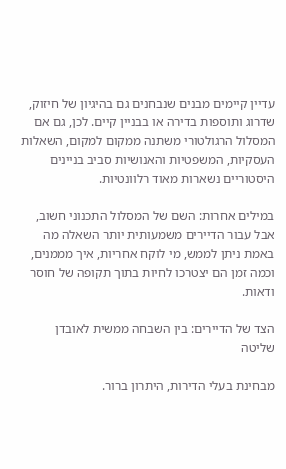עדיין קיימים מבנים שנבחנים גם בהיגיון של חיזוק, שדרוג ותוספות בדירה או בבניין קיים. לכן, גם אם המסלול הרגולטורי משתנה ממקום למקום, השאלות העסקיות, המשפטיות והאנושיות סביב בניינים היסטוריים נשארות מאוד רלוונטיות.

במילים אחרות: השם של המסלול התכנוני חשוב, אבל עבור הדיירים משמעותית יותר השאלה מה באמת ניתן לממש, מי לוקח אחריות, איך מממנים, וכמה זמן הם יצטרכו לחיות בתוך תקופה של חוסר ודאות.

הצד של הדיירים: בין השבחה ממשית לאובדן שליטה

מבחינת בעלי הדירות, היתרון ברור.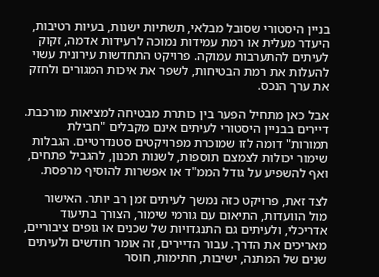בניין היסטורי שסובל מבלאי, תשתיות ישנות, בעיות רטיבות, היעדר מעלית או רמת עמידות נמוכה לרעידות אדמה, זקוק לעיתים להתערבות עמוקה. פרויקט התחדשות עירונית עשוי להעלות את רמת הבטיחות, לשפר את איכות המגורים ולחזק את ערך הנכס.

אבל כאן מתחיל הפער בין כותרת מבטיחה למציאות מורכבת. דיירים בבניין היסטורי לעיתים אינם מקבלים "חבילת תמורות" דומה לזו שמוכרת מפרויקטים סטנדרטיים. הגבלות שימור יכולות לצמצם תוספות, לשנות תכנון, להגביל פתחים, ואף להשפיע על גודל הממ"ד או אפשרות להוסיף מרפסת.

לצד זאת, פרויקט כזה נמשך לעיתים זמן רב יותר. האישור מול הוועדות, התיאום עם גורמי שימור, הצורך בתיעוד אדריכלי, ולעיתים גם התנגדויות של שכנים או גופים ציבוריים, מאריכים את הדרך. עבור הדיירים, זה אומר חודשים ולעיתים שנים של המתנה, ישיבות, חתימות, חוסר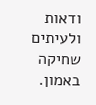ודאות ולעיתים שחיקה באמון.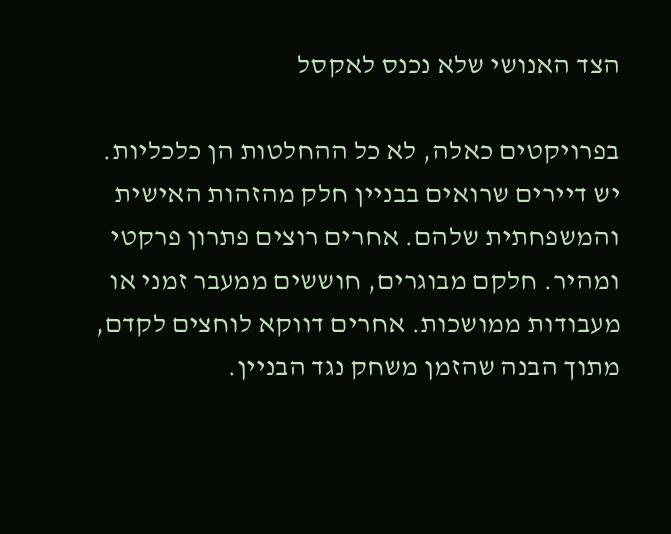הצד האנושי שלא נכנס לאקסל

בפרויקטים כאלה, לא כל ההחלטות הן כלכליות. יש דיירים שרואים בבניין חלק מהזהות האישית והמשפחתית שלהם. אחרים רוצים פתרון פרקטי ומהיר. חלקם מבוגרים, חוששים ממעבר זמני או מעבודות ממושכות. אחרים דווקא לוחצים לקדם, מתוך הבנה שהזמן משחק נגד הבניין.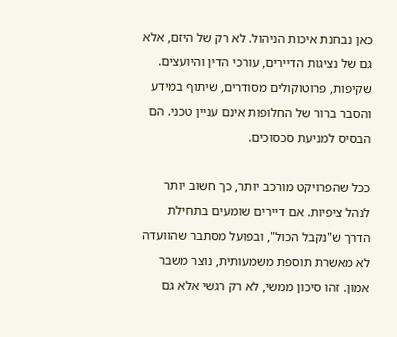כאן נבחנת איכות הניהול. לא רק של היזם, אלא גם של נציגות הדיירים, עורכי הדין והיועצים. שקיפות, פרוטוקולים מסודרים, שיתוף במידע והסבר ברור של החלופות אינם עניין טכני. הם הבסיס למניעת סכסוכים.

ככל שהפרויקט מורכב יותר, כך חשוב יותר לנהל ציפיות. אם דיירים שומעים בתחילת הדרך ש"נקבל הכול", ובפועל מסתבר שהוועדה לא מאשרת תוספת משמעותית, נוצר משבר אמון. זהו סיכון ממשי, לא רק רגשי אלא גם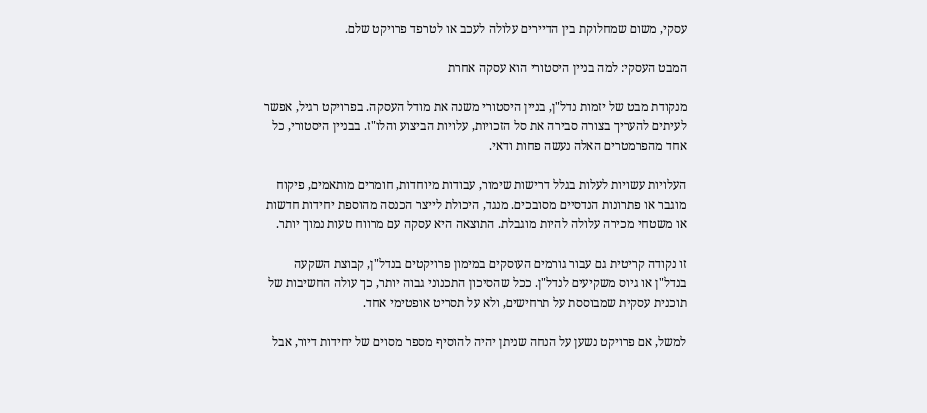עסקי, משום שמחלוקת בין הדיירים עלולה לעכב או לטרפד פרויקט שלם.

המבט העסקי: למה בניין היסטורי הוא עסקה אחרת

מנקודת מבט של יזמות נדל"ן, בניין היסטורי משנה את מודל העסקה. בפרויקט רגיל, אפשר לעיתים להעריך בצורה סבירה את סל הזכויות, עלויות הביצוע והלו"ז. בבניין היסטורי, כל אחד מהפרמטרים האלה נעשה פחות ודאי.

העלויות עשויות לעלות בגלל דרישות שימור, עבודות מיוחדות, חומרים מותאמים, פיקוח מוגבר או פתרונות הנדסיים מסובכים. מנגד, היכולת לייצר הכנסה מהוספת יחידות חדשות או משטחי מכירה עלולה להיות מוגבלת. התוצאה היא עסקה עם מרווח טעות נמוך יותר.

זו נקודה קריטית גם עבור גורמים העוסקים במימון פרויקטים בנדל"ן, קבוצת השקעה בנדל"ן או גיוס משקיעים לנדל"ן. ככל שהסיכון התכנוני גבוה יותר, כך עולה החשיבות של תוכנית עסקית שמבוססת על תרחישים, ולא על תסריט אופטימי אחד.

למשל, אם פרויקט נשען על הנחה שניתן יהיה להוסיף מספר מסוים של יחידות דיור, אבל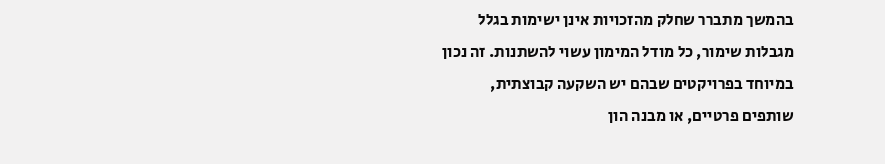בהמשך מתברר שחלק מהזכויות אינן ישימות בגלל מגבלות שימור, כל מודל המימון עשוי להשתנות. זה נכון במיוחד בפרויקטים שבהם יש השקעה קבוצתית, שותפים פרטיים, או מבנה הון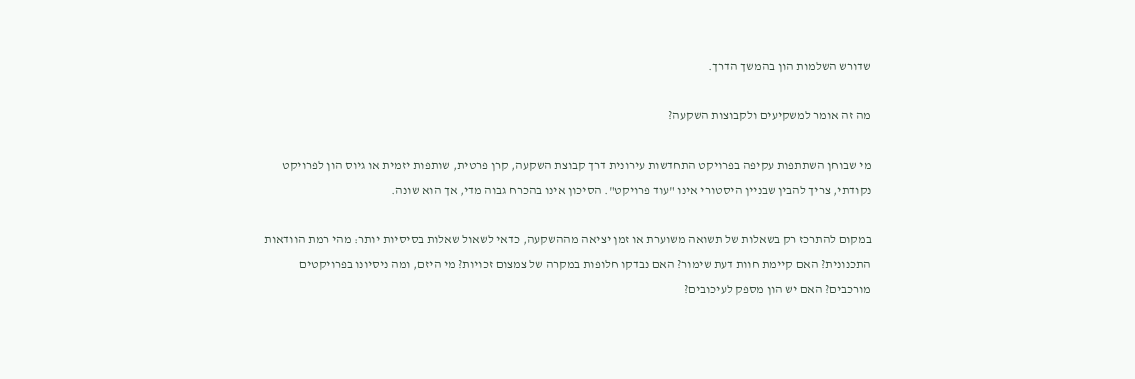שדורש השלמות הון בהמשך הדרך.

מה זה אומר למשקיעים ולקבוצות השקעה?

מי שבוחן השתתפות עקיפה בפרויקט התחדשות עירונית דרך קבוצת השקעה, קרן פרטית, שותפות יזמית או גיוס הון לפרויקט נקודתי, צריך להבין שבניין היסטורי אינו "עוד פרויקט". הסיכון אינו בהכרח גבוה מדי, אך הוא שונה.

במקום להתרכז רק בשאלות של תשואה משוערת או זמן יציאה מההשקעה, כדאי לשאול שאלות בסיסיות יותר: מהי רמת הוודאות התכנונית? האם קיימת חוות דעת שימור? האם נבדקו חלופות במקרה של צמצום זכויות? מי היזם, ומה ניסיונו בפרויקטים מורכבים? האם יש הון מספק לעיכובים?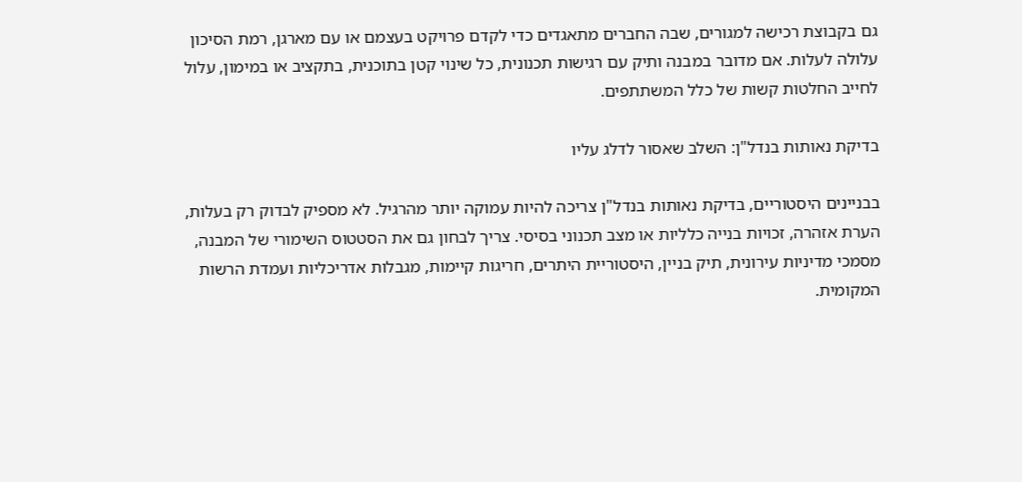גם בקבוצת רכישה למגורים, שבה החברים מתאגדים כדי לקדם פרויקט בעצמם או עם מארגן, רמת הסיכון עלולה לעלות. אם מדובר במבנה ותיק עם רגישות תכנונית, כל שינוי קטן בתוכנית, בתקציב או במימון, עלול לחייב החלטות קשות של כלל המשתתפים.

בדיקת נאותות בנדל"ן: השלב שאסור לדלג עליו

בבניינים היסטוריים, בדיקת נאותות בנדל"ן צריכה להיות עמוקה יותר מהרגיל. לא מספיק לבדוק רק בעלות, הערת אזהרה, זכויות בנייה כלליות או מצב תכנוני בסיסי. צריך לבחון גם את הסטטוס השימורי של המבנה, מסמכי מדיניות עירונית, תיק בניין, היסטוריית היתרים, חריגות קיימות, מגבלות אדריכליות ועמדת הרשות המקומית.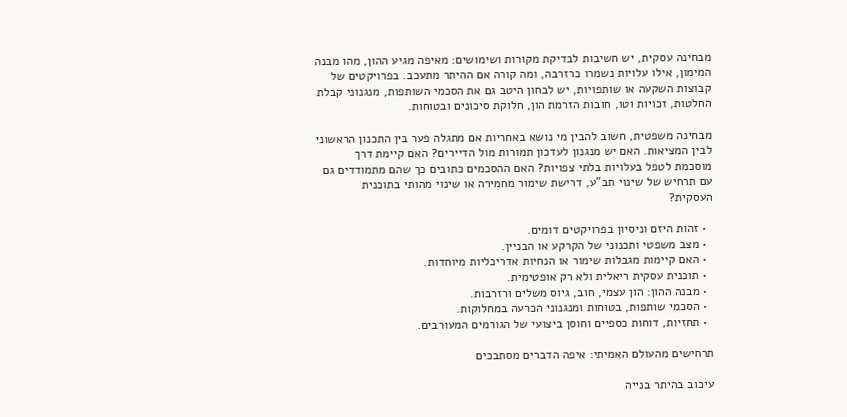מבחינה עסקית, יש חשיבות לבדיקת מקורות ושימושים: מאיפה מגיע ההון, מהו מבנה המימון, אילו עלויות נשמרו כרזרבה, ומה קורה אם ההיתר מתעכב. בפרויקטים של קבוצות השקעה או שותפויות, יש לבחון היטב גם את הסכמי השותפות, מנגנוני קבלת החלטות, זכויות וטו, חובות הזרמת הון, חלוקת סיכונים ובטוחות.

מבחינה משפטית, חשוב להבין מי נושא באחריות אם מתגלה פער בין התכנון הראשוני לבין המציאות. האם יש מנגנון לעדכון תמורות מול הדיירים? האם קיימת דרך מוסכמת לטפל בעלויות בלתי צפויות? האם ההסכמים כתובים כך שהם מתמודדים גם עם תרחיש של שינוי תב"ע, דרישת שימור מחמירה או שינוי מהותי בתוכנית העסקית?

  • זהות היזם וניסיון בפרויקטים דומים.
  • מצב משפטי ותכנוני של הקרקע או הבניין.
  • האם קיימות מגבלות שימור או הנחיות אדריכליות מיוחדות.
  • תוכנית עסקית ריאלית ולא רק אופטימית.
  • מבנה ההון: הון עצמי, חוב, גיוס משלים ורזרבות.
  • הסכמי שותפות, בטוחות ומנגנוני הכרעה במחלוקות.
  • תחזיות, דוחות כספיים וחוסן ביצועי של הגורמים המעורבים.

תרחישים מהעולם האמיתי: איפה הדברים מסתבכים

עיכוב בהיתר בנייה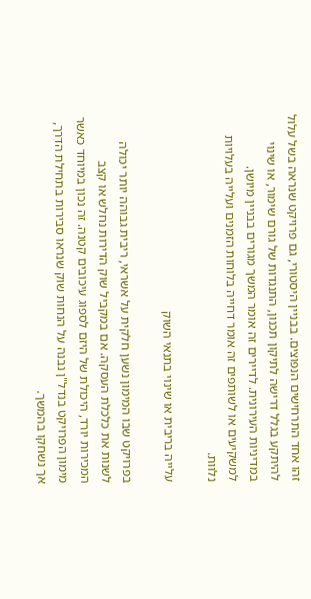זהו אחד התרחישים הנפוצים. בבניין היסטורי, גם פרויקט שנראה בשל עלול להיתקע בגלל דרישה לתיקון תכנון, התנגדות של גורם שימור, או שינוי במדיניות העירונית. לדיירים זה אומר המשך מגורים בבניין מיושן. למשקיעים או לשותפים זה אומר דחייה בלוחות הזמנים ועלייה בעלויות נלוות.

עלייה בריבית או שינוי בתנאי השוק

בפרויקט שבו המימון נשען חלקית על אשראי, ריבית גבוהה יותר יכולה לשנות את כלכלת העסקה. אם במקביל שוק הדירות נחלש או קצב המכירות יורד, היכולת של היזם לספוג עיכובים קטנה. זה נכון במיוחד כאשר מימון הפרויקט בנדל"ן נבנה על הנחות שוק שנראו סבירות בתחילת הדרך, אך נשחקו בהמשך.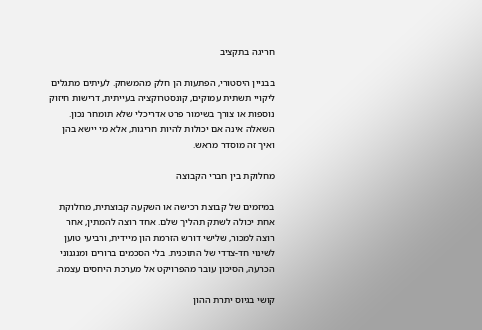חריגה בתקציב

בבניין היסטורי, הפתעות הן חלק מהמשחק. לעיתים מתגלים ליקויי תשתית עמוקים, קונסטרוקציה בעייתית, דרישות חיזוק נוספות או צורך בשימור פרט אדריכלי שלא תומחר נכון. השאלה אינה אם יכולות להיות חריגות, אלא מי יישא בהן ואיך זה מוסדר מראש.

מחלוקת בין חברי הקבוצה

במיזמים של קבוצת רכישה או השקעה קבוצתית, מחלוקת אחת יכולה לשתק תהליך שלם. אחד רוצה להמתין, אחר רוצה למכור, שלישי דורש הזרמת הון מיידית, ורביעי טוען לשינוי חד-צדדי של התוכנית. בלי הסכמים ברורים ומנגנוני הכרעה, הסיכון עובר מהפרויקט אל מערכת היחסים עצמה.

קושי בגיוס יתרת ההון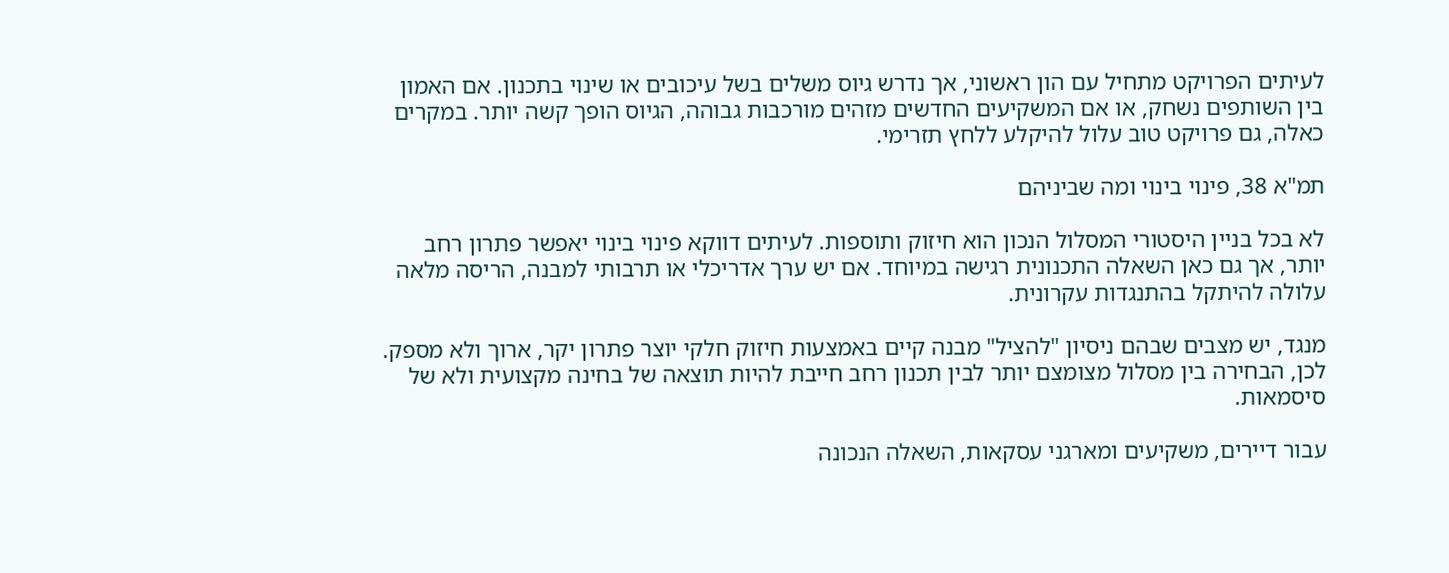לעיתים הפרויקט מתחיל עם הון ראשוני, אך נדרש גיוס משלים בשל עיכובים או שינוי בתכנון. אם האמון בין השותפים נשחק, או אם המשקיעים החדשים מזהים מורכבות גבוהה, הגיוס הופך קשה יותר. במקרים כאלה, גם פרויקט טוב עלול להיקלע ללחץ תזרימי.

תמ"א 38, פינוי בינוי ומה שביניהם

לא בכל בניין היסטורי המסלול הנכון הוא חיזוק ותוספות. לעיתים דווקא פינוי בינוי יאפשר פתרון רחב יותר, אך גם כאן השאלה התכנונית רגישה במיוחד. אם יש ערך אדריכלי או תרבותי למבנה, הריסה מלאה עלולה להיתקל בהתנגדות עקרונית.

מנגד, יש מצבים שבהם ניסיון "להציל" מבנה קיים באמצעות חיזוק חלקי יוצר פתרון יקר, ארוך ולא מספק. לכן, הבחירה בין מסלול מצומצם יותר לבין תכנון רחב חייבת להיות תוצאה של בחינה מקצועית ולא של סיסמאות.

עבור דיירים, משקיעים ומארגני עסקאות, השאלה הנכונה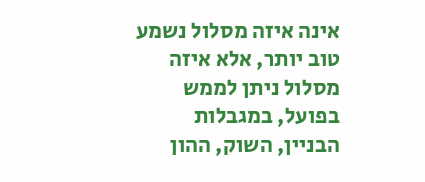אינה איזה מסלול נשמע טוב יותר, אלא איזה מסלול ניתן לממש בפועל, במגבלות הבניין, השוק, ההון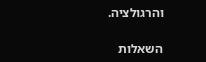והרגולציה.

השאלות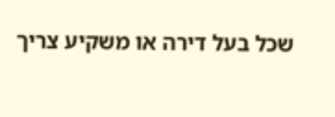שכל בעל דירה או משקיע צריך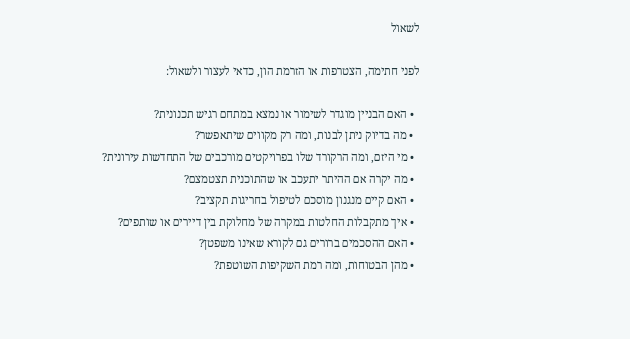לשאול

לפני חתימה, הצטרפות או הזרמת הון, כדאי לעצור ולשאול:

  • האם הבניין מוגדר לשימור או נמצא במתחם רגיש תכנונית?
  • מה בדיוק ניתן לבנות, ומה רק מקווים שיתאפשר?
  • מי היזם, ומה הרקורד שלו בפרויקטים מורכבים של התחדשות עירונית?
  • מה יקרה אם ההיתר יתעכב או שהתוכנית תצטמצם?
  • האם קיים מנגנון מוסכם לטיפול בחריגות תקציב?
  • איך מתקבלות החלטות במקרה של מחלוקת בין דיירים או שותפים?
  • האם ההסכמים ברורים גם לקורא שאינו משפטן?
  • מהן הבטוחות, ומה רמת השקיפות השוטפת?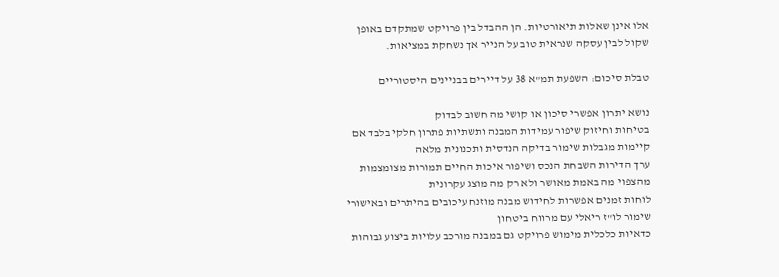אלו אינן שאלות תיאורטיות. הן ההבדל בין פרויקט שמתקדם באופן שקול לבין עסקה שנראית טוב על הנייר אך נשחקת במציאות.

טבלת סיכום: השפעת תמ"א 38 על דיירים בבניינים היסטוריים

נושא יתרון אפשרי סיכון או קושי מה חשוב לבדוק
בטיחות וחיזוק שיפור עמידות המבנה ותשתיות פתרון חלקי בלבד אם קיימות מגבלות שימור בדיקה הנדסית ותכנונית מלאה
ערך הדירות השבחת הנכס ושיפור איכות החיים תמורות מצומצמות מהצפוי מה באמת מאושר ולא רק מה מוצג עקרונית
לוחות זמנים אפשרות לחידוש מבנה מוזנח עיכובים בהיתרים ובאישורי שימור לו"ז ריאלי עם מרווח ביטחון
כדאיות כלכלית מימוש פרויקט גם במבנה מורכב עלויות ביצוע גבוהות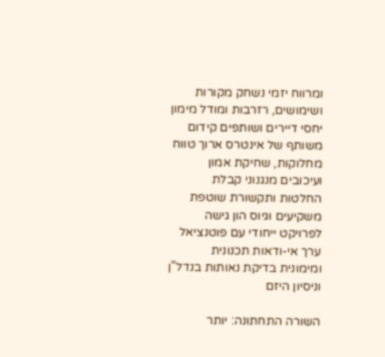ומרווח יזמי נשחק מקורות ושימושים, רזרבות ומודל מימון
יחסי דיירים ושותפים קידום משותף של אינטרס ארוך טווח מחלוקות, שחיקת אמון ועיכובים מנגנוני קבלת החלטות ותקשורת שוטפת
משקיעים וגיוס הון גישה לפרויקט ייחודי עם פוטנציאל ערך אי-ודאות תכנונית ומימונית בדיקת נאותות בנדל"ן וניסיון היזם

השורה התחתונה: יותר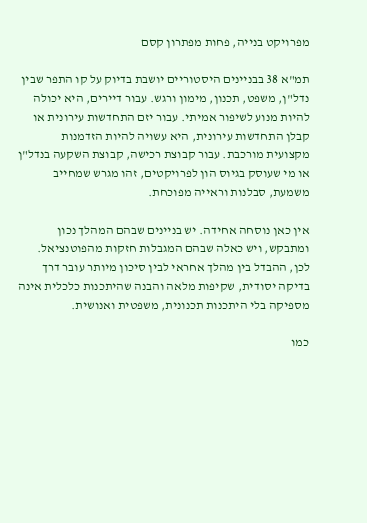מפרויקט בנייה, פחות מפתרון קסם

תמ"א 38 בבניינים היסטוריים יושבת בדיוק על קו התפר שבין נדל"ן, משפט, תכנון, מימון ורגש. עבור דיירים, היא יכולה להיות מנוע לשיפור אמיתי. עבור יזם התחדשות עירונית או קבלן התחדשות עירונית, היא עשויה להיות הזדמנות מקצועית מורכבת. עבור קבוצת רכישה, קבוצת השקעה בנדל"ן או מי שעוסק בגיוס הון לפרויקטים, זהו מגרש שמחייב משמעת, סבלנות וראייה מפוכחת.

אין כאן נוסחה אחידה. יש בניינים שבהם המהלך נכון ומתבקש, ויש כאלה שבהם המגבלות חזקות מהפוטנציאל. לכן, ההבדל בין מהלך אחראי לבין סיכון מיותר עובר דרך בדיקה יסודית, שקיפות מלאה והבנה שהיתכנות כלכלית אינה מספיקה בלי היתכנות תכנונית, משפטית ואנושית.

כמו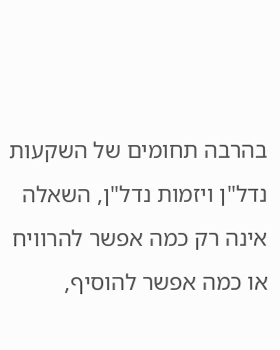בהרבה תחומים של השקעות נדל"ן ויזמות נדל"ן, השאלה אינה רק כמה אפשר להרוויח או כמה אפשר להוסיף,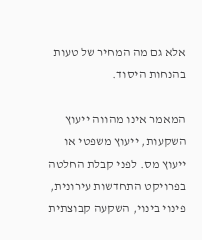אלא גם מה המחיר של טעות בהנחות היסוד.

המאמר אינו מהווה ייעוץ השקעות, ייעוץ משפטי או ייעוץ מס. לפני קבלת החלטה בפרויקט התחדשות עירונית, פינוי בינוי, השקעה קבוצתית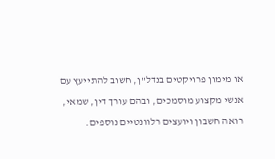או מימון פרויקטים בנדל"ן, חשוב להתייעץ עם אנשי מקצוע מוסמכים, ובהם עורך דין, שמאי, רואה חשבון ויועצים רלוונטיים נוספים.